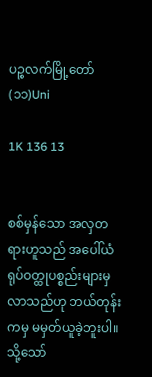ပဉ္စလက်မြို့တော်(၁၁)Uni

1K 136 13


စစ်မှန်သော အလှတရားဟူသည် အပေါ်ယံရုပ်ဝတ္ထုပစ္စည်းများမှ လာသည်ဟု ဘယ်တုန်းကမှ မမှတ်ယူခဲ့ဘူးပါ။ သို့သော်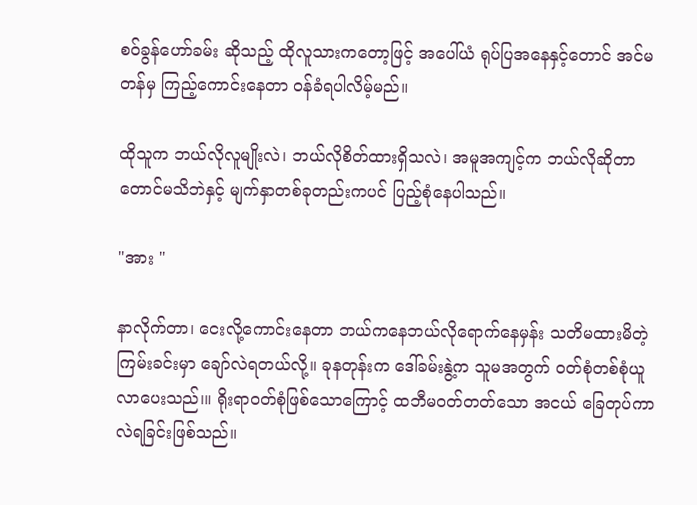စဝ်ခွန်ဟော်ခမ်း ဆိုသည့် ထိုလူသားကတော့ဖြင့် အပေါ်ယံ ရုပ်ပြအနေနှင့်တောင် အင်မတန်မှ ကြည့်ကောင်းနေတာ ဝန်ခံရပါလိမ့်မည်။

ထိုသူက ဘယ်လိုလူမျိုးလဲ၊ ဘယ်လိုစိတ်ထားရှိသလဲ၊ အမူအကျင့်က ဘယ်လိုဆိုတာတောင်မသိဘဲနှင့် မျက်နှာတစ်ခုတည်းကပင် ပြည့်စုံနေပါသည်။

"အား "

နာလိုက်တာ၊ ငေးလို့ကောင်းနေတာ ဘယ်ကနေဘယ်လိုရောက်နေမှန်း သတိမထားမိတဲ့ ကြမ်းခင်းမှာ ချော်လဲရတယ်လို့။ ခုနတုန်းက ဒေါ်ခမ်းနွဲ့က သူမအတွက် ဝတ်စုံတစ်စုံယူလာပေးသည်၊။ ရိုးရာဝတ်စုံဖြစ်သောကြောင့် ထဘီမဝတ်တတ်သော အငယ် ခြေတုပ်ကာလဲရခြင်းဖြစ်သည်။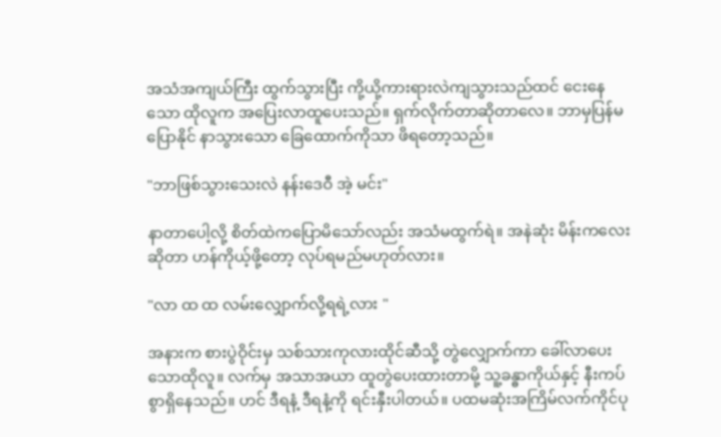အသံအကျယ်ကြီး ထွက်သွားပြီး ကို့ယို့ကားရားလဲကျသွားသည်ထင် ငေးနေသော ထိုလူက အပြေးလာထူပေးသည်။ ရှက်လိုက်တာဆိုတာလေ။ ဘာမှပြန်မပြောနိုင် နာသွားသော ခြေထောက်ကိုသာ ဖိရတော့သည်။

"ဘာဖြစ်သွားသေးလဲ နန်းဒေဝီ အဲ့ မင်း"

နာတာပေါ့လို့ စိတ်ထဲကပြောမိသော်လည်း အသံမထွက်ရဲ။ အနဲဆုံး မိန်းကလေးဆိုတာ ဟန်ကိုယ့်ဖို့တော့ လုပ်ရမည်မဟုတ်လား။

"လာ ထ ထ လမ်းလျှောက်လို့ရရဲ့လား "

အနားက စားပွဲဝိုင်းမှ သစ်သားကုလားထိုင်ဆီသို့ တွဲလျှောက်ကာ ခေါ်လာပေးသောထိုလူ။ လက်မှ အသာအယာ ထူတွဲပေးထားတာမို့ သူ့ခန္ဓာကိုယ်နှင့် နီးကပ်စွာရှိနေသည်။ ဟင် ဒီရနံ့ ဒီရနံ့ကို ရင်းနှီးပါတယ်။ ပထမဆုံးအကြိမ်လက်ကိုင်ပု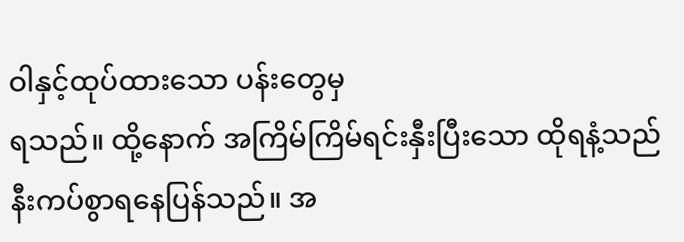ဝါနှင့်ထုပ်ထားသော ပန်းတွေမှ
ရသည်။ ထို့နောက် အကြိမ်ကြိမ်ရင်းနှီးပြီးသော ထိုရနံ့သည် နီးကပ်စွာရနေပြန်သည်။ အ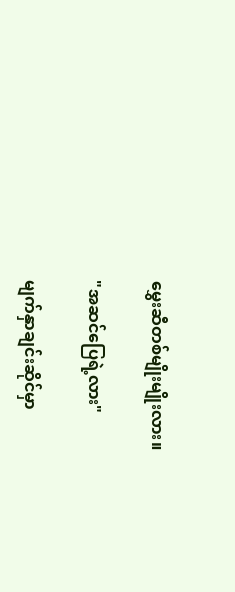မွှေးဆီတစ်မျိုးမျိုးလား။

"အဆင်ပြေရဲ့လား"

မျက်နှာချင်းဆိုင်မှာ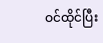ဝင်ထိုင်ပြီး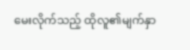မေးလိုက်သည့် ထိုလူ၏မျက်နှာ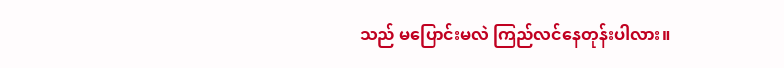သည် မပြောင်းမလဲ ကြည်လင်နေတုန်းပါလား။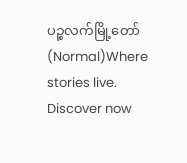ပဉ္စလက်မြို့တော်(Normal)Where stories live. Discover now